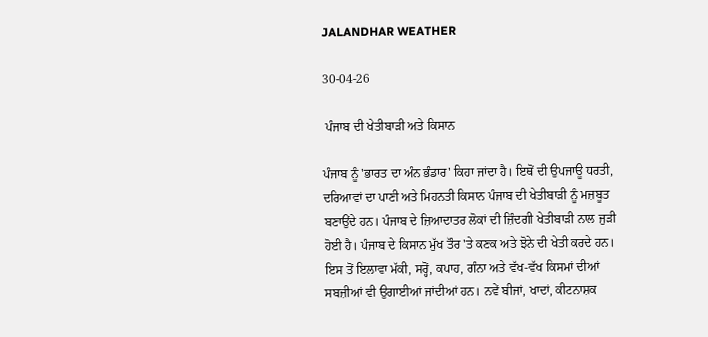JALANDHAR WEATHER

30-04-26

 ਪੰਜਾਬ ਦੀ ਖੇਤੀਬਾੜੀ ਅਤੇ ਕਿਸਾਨ

ਪੰਜਾਬ ਨੂੰ 'ਭਾਰਤ ਦਾ ਅੰਨ ਭੰਡਾਰ' ਕਿਹਾ ਜਾਂਦਾ ਹੈ। ਇਥੋਂ ਦੀ ਉਪਜਾਊ ਧਰਤੀ, ਦਰਿਆਵਾਂ ਦਾ ਪਾਣੀ ਅਤੇ ਮਿਹਨਤੀ ਕਿਸਾਨ ਪੰਜਾਬ ਦੀ ਖੇਤੀਬਾੜੀ ਨੂੰ ਮਜ਼ਬੂਤ ਬਣਾਉਂਦੇ ਹਨ। ਪੰਜਾਬ ਦੇ ਜ਼ਿਆਦਾਤਰ ਲੋਕਾਂ ਦੀ ਜ਼ਿੰਦਗੀ ਖੇਤੀਬਾੜੀ ਨਾਲ ਜੁੜੀ ਹੋਈ ਹੈ। ਪੰਜਾਬ ਦੇ ਕਿਸਾਨ ਮੁੱਖ ਤੌਰ 'ਤੇ ਕਣਕ ਅਤੇ ਝੋਨੇ ਦੀ ਖੇਤੀ ਕਰਦੇ ਹਨ। ਇਸ ਤੋਂ ਇਲਾਵਾ ਮੱਕੀ, ਸਰ੍ਹੋਂ, ਕਪਾਹ, ਗੰਨਾ ਅਤੇ ਵੱਖ-ਵੱਖ ਕਿਸਮਾਂ ਦੀਆਂ ਸਬਜ਼ੀਆਂ ਵੀ ਉਗਾਈਆਂ ਜਾਂਦੀਆਂ ਹਨ। ਨਵੇਂ ਬੀਜਾਂ, ਖਾਦਾਂ, ਕੀਟਨਾਸ਼ਕ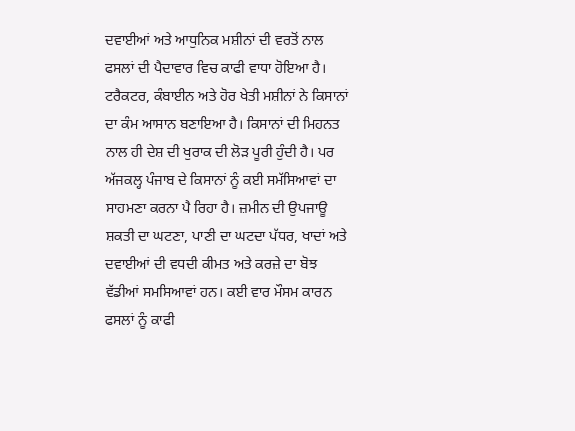ਦਵਾਈਆਂ ਅਤੇ ਆਧੁਨਿਕ ਮਸ਼ੀਨਾਂ ਦੀ ਵਰਤੋਂ ਨਾਲ ਫਸਲਾਂ ਦੀ ਪੈਦਾਵਾਰ ਵਿਚ ਕਾਫੀ ਵਾਧਾ ਹੋਇਆ ਹੈ। ਟਰੈਕਟਰ, ਕੰਬਾਈਨ ਅਤੇ ਹੋਰ ਖੇਤੀ ਮਸ਼ੀਨਾਂ ਨੇ ਕਿਸਾਨਾਂ ਦਾ ਕੰਮ ਆਸਾਨ ਬਣਾਇਆ ਹੈ। ਕਿਸਾਨਾਂ ਦੀ ਮਿਹਨਤ ਨਾਲ ਹੀ ਦੇਸ਼ ਦੀ ਖੁਰਾਕ ਦੀ ਲੋੜ ਪੂਰੀ ਹੁੰਦੀ ਹੈ। ਪਰ ਅੱਜਕਲ੍ਹ ਪੰਜਾਬ ਦੇ ਕਿਸਾਨਾਂ ਨੂੰ ਕਈ ਸਮੱਸਿਆਵਾਂ ਦਾ ਸਾਹਮਣਾ ਕਰਨਾ ਪੈ ਰਿਹਾ ਹੈ। ਜ਼ਮੀਨ ਦੀ ਉਪਜਾਊ ਸ਼ਕਤੀ ਦਾ ਘਟਣਾ, ਪਾਣੀ ਦਾ ਘਟਦਾ ਪੱਧਰ, ਖਾਦਾਂ ਅਤੇ ਦਵਾਈਆਂ ਦੀ ਵਧਦੀ ਕੀਮਤ ਅਤੇ ਕਰਜ਼ੇ ਦਾ ਬੋਝ ਵੱਡੀਆਂ ਸਮਸਿਆਵਾਂ ਹਨ। ਕਈ ਵਾਰ ਮੌਸਮ ਕਾਰਨ ਫਸਲਾਂ ਨੂੰ ਕਾਫੀ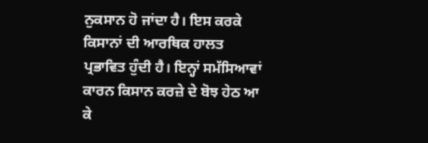ਨੁਕਸਾਨ ਹੋ ਜਾਂਦਾ ਹੈ। ਇਸ ਕਰਕੇ ਕਿਸਾਨਾਂ ਦੀ ਆਰਥਿਕ ਹਾਲਤ ਪ੍ਰਭਾਵਿਤ ਹੁੰਦੀ ਹੈ। ਇਨ੍ਹਾਂ ਸਮੱਸਿਆਵਾਂ ਕਾਰਨ ਕਿਸਾਨ ਕਰਜ਼ੇ ਦੇ ਬੋਝ ਹੇਠ ਆ ਕੇ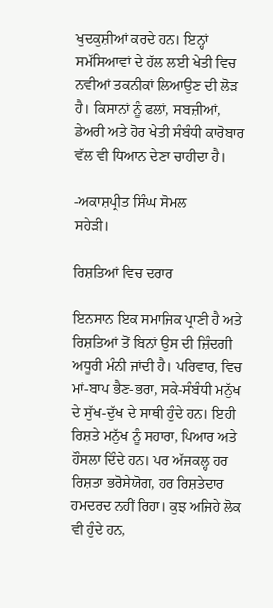ਖੁਦਕੁਸ਼ੀਆਂ ਕਰਦੇ ਹਨ। ਇਨ੍ਹਾਂ ਸਮੱਸਿਆਵਾਂ ਦੇ ਹੱਲ ਲਈ ਖੇਤੀ ਵਿਚ ਨਵੀਆਂ ਤਕਨੀਕਾਂ ਲਿਆਉਣ ਦੀ ਲੋੜ ਹੈ। ਕਿਸਾਨਾਂ ਨੂੰ ਫਲਾਂ, ਸਬਜ਼ੀਆਂ, ਡੇਅਰੀ ਅਤੇ ਹੋਰ ਖੇਤੀ ਸੰਬੰਧੀ ਕਾਰੋਬਾਰ ਵੱਲ ਵੀ ਧਿਆਨ ਦੇਣਾ ਚਾਹੀਦਾ ਹੈ।

-ਅਕਾਸ਼ਪ੍ਰੀਤ ਸਿੰਘ ਸੋਮਲ
ਸਹੇੜੀ।

ਰਿਸ਼ਤਿਆਂ ਵਿਚ ਦਰਾਰ

ਇਨਸਾਨ ਇਕ ਸਮਾਜਿਕ ਪ੍ਰਾਣੀ ਹੈ ਅਤੇ ਰਿਸ਼ਤਿਆਂ ਤੋਂ ਬਿਨਾਂ ਉਸ ਦੀ ਜ਼ਿੰਦਗੀ ਅਧੂਰੀ ਮੰਨੀ ਜਾਂਦੀ ਹੈ। ਪਰਿਵਾਰ, ਵਿਚ ਮਾਂ-ਬਾਪ ਭੈਣ-ਭਰਾ, ਸਕੇ-ਸੰਬੰਧੀ ਮਨੁੱਖ ਦੇ ਸੁੱਖ-ਦੁੱਖ ਦੇ ਸਾਥੀ ਹੁੰਦੇ ਹਨ। ਇਹੀ ਰਿਸ਼ਤੇ ਮਨੁੱਖ ਨੂੰ ਸਹਾਰਾ, ਪਿਆਰ ਅਤੇ ਹੌਸਲਾ ਦਿੰਦੇ ਹਨ। ਪਰ ਅੱਜਕਲ੍ਹ ਹਰ ਰਿਸ਼ਤਾ ਭਰੋਸੇਯੋਗ, ਹਰ ਰਿਸ਼ਤੇਦਾਰ ਹਮਦਰਦ ਨਹੀਂ ਰਿਹਾ। ਕੁਝ ਅਜਿਹੇ ਲੋਕ ਵੀ ਹੁੰਦੇ ਹਨ,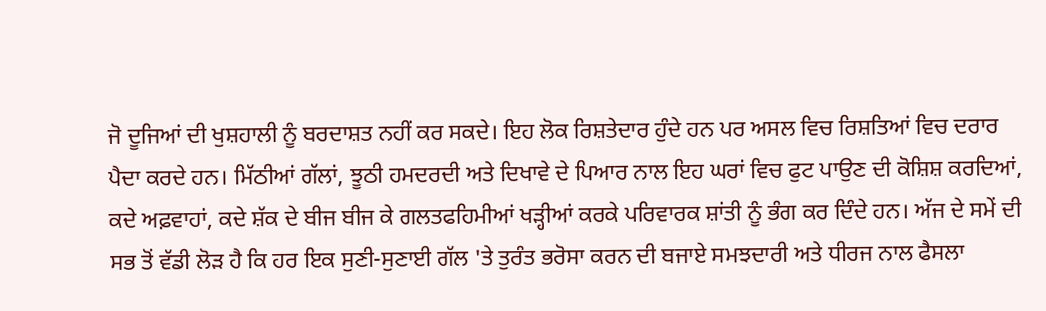ਜੋ ਦੂਜਿਆਂ ਦੀ ਖੁਸ਼ਹਾਲੀ ਨੂੰ ਬਰਦਾਸ਼ਤ ਨਹੀਂ ਕਰ ਸਕਦੇ। ਇਹ ਲੋਕ ਰਿਸ਼ਤੇਦਾਰ ਹੁੰਦੇ ਹਨ ਪਰ ਅਸਲ ਵਿਚ ਰਿਸ਼ਤਿਆਂ ਵਿਚ ਦਰਾਰ ਪੈਦਾ ਕਰਦੇ ਹਨ। ਮਿੱਠੀਆਂ ਗੱਲਾਂ, ਝੂਠੀ ਹਮਦਰਦੀ ਅਤੇ ਦਿਖਾਵੇ ਦੇ ਪਿਆਰ ਨਾਲ ਇਹ ਘਰਾਂ ਵਿਚ ਫੁਟ ਪਾਉਣ ਦੀ ਕੋਸ਼ਿਸ਼ ਕਰਦਿਆਂ, ਕਦੇ ਅਫ਼ਵਾਹਾਂ, ਕਦੇ ਸ਼ੱਕ ਦੇ ਬੀਜ ਬੀਜ ਕੇ ਗਲਤਫਹਿਮੀਆਂ ਖੜ੍ਹੀਆਂ ਕਰਕੇ ਪਰਿਵਾਰਕ ਸ਼ਾਂਤੀ ਨੂੰ ਭੰਗ ਕਰ ਦਿੰਦੇ ਹਨ। ਅੱਜ ਦੇ ਸਮੇਂ ਦੀ ਸਭ ਤੋਂ ਵੱਡੀ ਲੋੜ ਹੈ ਕਿ ਹਰ ਇਕ ਸੁਣੀ-ਸੁਣਾਈ ਗੱਲ 'ਤੇ ਤੁਰੰਤ ਭਰੋਸਾ ਕਰਨ ਦੀ ਬਜਾਏ ਸਮਝਦਾਰੀ ਅਤੇ ਧੀਰਜ ਨਾਲ ਫੈਸਲਾ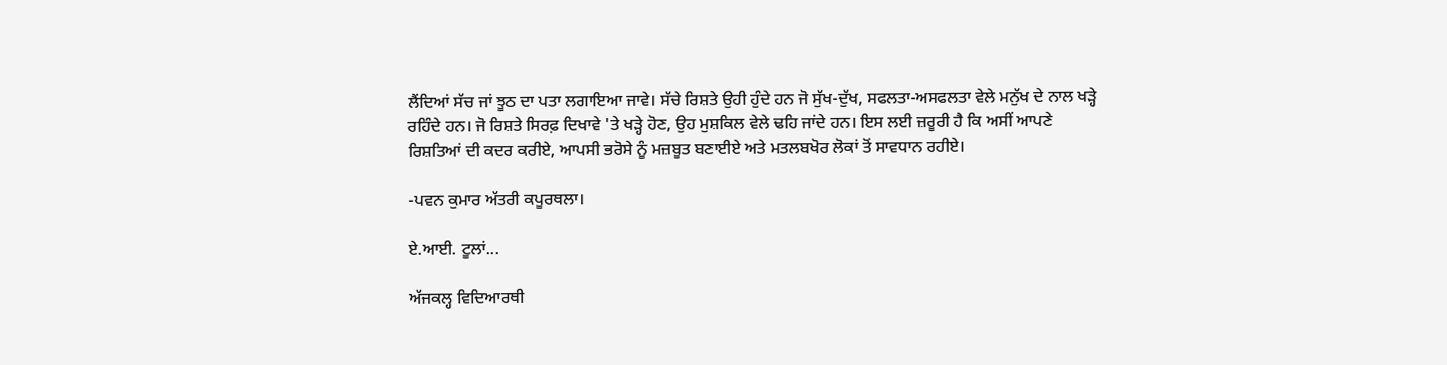ਲੈਂਦਿਆਂ ਸੱਚ ਜਾਂ ਝੂਠ ਦਾ ਪਤਾ ਲਗਾਇਆ ਜਾਵੇ। ਸੱਚੇ ਰਿਸ਼ਤੇ ਉਹੀ ਹੁੰਦੇ ਹਨ ਜੋ ਸੁੱਖ-ਦੁੱਖ, ਸਫਲਤਾ-ਅਸਫਲਤਾ ਵੇਲੇ ਮਨੁੱਖ ਦੇ ਨਾਲ ਖੜ੍ਹੇ ਰਹਿੰਦੇ ਹਨ। ਜੋ ਰਿਸ਼ਤੇ ਸਿਰਫ਼ ਦਿਖਾਵੇ 'ਤੇ ਖੜ੍ਹੇ ਹੋਣ, ਉਹ ਮੁਸ਼ਕਿਲ ਵੇਲੇ ਢਹਿ ਜਾਂਦੇ ਹਨ। ਇਸ ਲਈ ਜ਼ਰੂਰੀ ਹੈ ਕਿ ਅਸੀਂ ਆਪਣੇ ਰਿਸ਼ਤਿਆਂ ਦੀ ਕਦਰ ਕਰੀਏ, ਆਪਸੀ ਭਰੋਸੇ ਨੂੰ ਮਜ਼ਬੂਤ ਬਣਾਈਏ ਅਤੇ ਮਤਲਬਖੋਰ ਲੋਕਾਂ ਤੋਂ ਸਾਵਧਾਨ ਰਹੀਏ।

-ਪਵਨ ਕੁਮਾਰ ਅੱਤਰੀ ਕਪੂਰਥਲਾ।

ਏ.ਆਈ. ਟੂਲਾਂ...

ਅੱਜਕਲ੍ਹ ਵਿਦਿਆਰਥੀ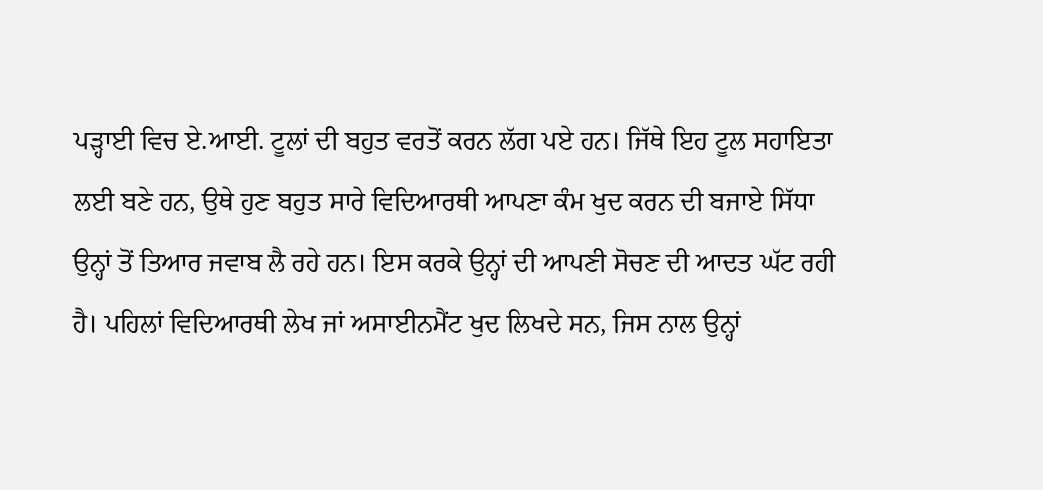ਪੜ੍ਹਾਈ ਵਿਚ ਏ.ਆਈ. ਟੂਲਾਂ ਦੀ ਬਹੁਤ ਵਰਤੋਂ ਕਰਨ ਲੱਗ ਪਏ ਹਨ। ਜਿੱਥੇ ਇਹ ਟੂਲ ਸਹਾਇਤਾ ਲਈ ਬਣੇ ਹਨ, ਉਥੇ ਹੁਣ ਬਹੁਤ ਸਾਰੇ ਵਿਦਿਆਰਥੀ ਆਪਣਾ ਕੰਮ ਖੁਦ ਕਰਨ ਦੀ ਬਜਾਏ ਸਿੱਧਾ ਉਨ੍ਹਾਂ ਤੋਂ ਤਿਆਰ ਜਵਾਬ ਲੈ ਰਹੇ ਹਨ। ਇਸ ਕਰਕੇ ਉਨ੍ਹਾਂ ਦੀ ਆਪਣੀ ਸੋਚਣ ਦੀ ਆਦਤ ਘੱਟ ਰਹੀ ਹੈ। ਪਹਿਲਾਂ ਵਿਦਿਆਰਥੀ ਲੇਖ ਜਾਂ ਅਸਾਈਨਮੈਂਟ ਖੁਦ ਲਿਖਦੇ ਸਨ, ਜਿਸ ਨਾਲ ਉਨ੍ਹਾਂ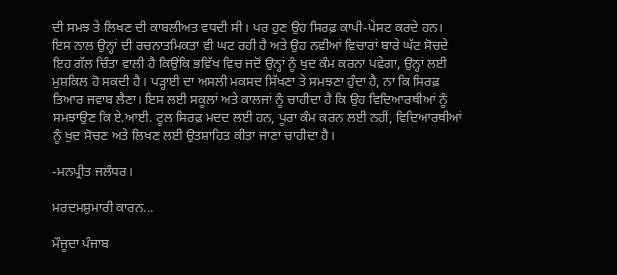ਦੀ ਸਮਝ ਤੇ ਲਿਖਣ ਦੀ ਕਾਬਲੀਅਤ ਵਧਦੀ ਸੀ। ਪਰ ਹੁਣ ਉਹ ਸਿਰਫ਼ ਕਾਪੀ-ਪੇਸਟ ਕਰਦੇ ਹਨ। ਇਸ ਨਾਲ ਉਨ੍ਹਾਂ ਦੀ ਰਚਨਾਤਮਿਕਤਾ ਵੀ ਘਟ ਰਹੀ ਹੈ ਅਤੇ ਉਹ ਨਵੀਆਂ ਵਿਚਾਰਾਂ ਬਾਰੇ ਘੱਟ ਸੋਚਦੇ ਇਹ ਗੱਲ ਚਿੰਤਾ ਵਾਲੀ ਹੈ ਕਿਉਂਕਿ ਭਵਿੱਖ ਵਿਚ ਜਦੋਂ ਉਨ੍ਹਾਂ ਨੂੰ ਖੁਦ ਕੰਮ ਕਰਨਾ ਪਵੇਗਾ, ਉਨ੍ਹਾਂ ਲਈ ਮੁਸ਼ਕਿਲ ਹੋ ਸਕਦੀ ਹੈ। ਪੜ੍ਹਾਈ ਦਾ ਅਸਲੀ ਮਕਸਦ ਸਿੱਖਣਾ ਤੇ ਸਮਝਣਾ ਹੁੰਦਾ ਹੈ, ਨਾ ਕਿ ਸਿਰਫ਼ ਤਿਆਰ ਜਵਾਬ ਲੈਣਾ। ਇਸ ਲਈ ਸਕੂਲਾਂ ਅਤੇ ਕਾਲਜਾਂ ਨੂੰ ਚਾਹੀਦਾ ਹੈ ਕਿ ਉਹ ਵਿਦਿਆਰਥੀਆਂ ਨੂੰ ਸਮਝਾਉਣ ਕਿ ਏ.ਆਈ. ਟੂਲ ਸਿਰਫ਼ ਮਦਦ ਲਈ ਹਨ, ਪੂਰਾ ਕੰਮ ਕਰਨ ਲਈ ਨਹੀਂ, ਵਿਦਿਆਰਥੀਆਂ ਨੂੰ ਖੁਦ ਸੋਚਣ ਅਤੇ ਲਿਖਣ ਲਈ ਉਤਸ਼ਾਹਿਤ ਕੀਤਾ ਜਾਣਾ ਚਾਹੀਦਾ ਹੈ।

-ਮਨਪ੍ਰੀਤ ਜਲੰਧਰ।

ਮਰਦਮਸ਼ੁਮਾਰੀ ਕਾਰਨ...

ਮੌਜੂਦਾ ਪੰਜਾਬ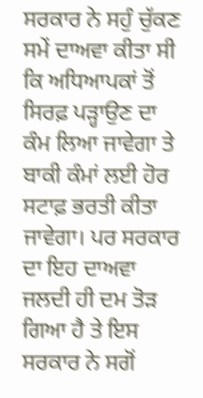ਸਰਕਾਰ ਨੇ ਸਹੁੰ ਚੁੱਕਣ ਸਮੇਂ ਦਾਅਵਾ ਕੀਤਾ ਸੀ ਕਿ ਅਧਿਆਪਕਾਂ ਤੋਂ ਸਿਰਫ਼ ਪੜ੍ਹਾਉਣ ਦਾ ਕੰਮ ਲਿਆ ਜਾਵੇਗਾ ਤੇ ਬਾਕੀ ਕੰਮਾਂ ਲਈ ਹੋਰ ਸਟਾਫ਼ ਭਰਤੀ ਕੀਤਾ ਜਾਵੇਗਾ। ਪਰ ਸਰਕਾਰ ਦਾ ਇਹ ਦਾਅਵਾ ਜਲਦੀ ਹੀ ਦਮ ਤੋੜ ਗਿਆ ਹੈ ਤੇ ਇਸ ਸਰਕਾਰ ਨੇ ਸਗੋਂ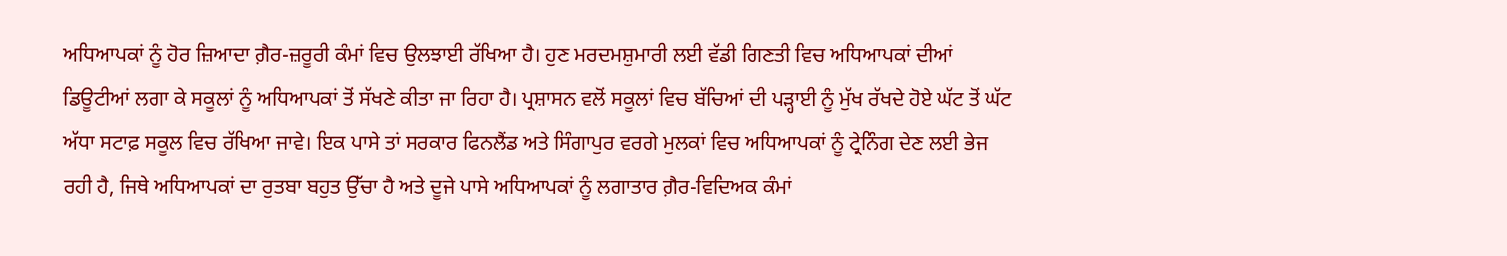ਅਧਿਆਪਕਾਂ ਨੂੰ ਹੋਰ ਜ਼ਿਆਦਾ ਗ਼ੈਰ-ਜ਼ਰੂਰੀ ਕੰਮਾਂ ਵਿਚ ਉਲਝਾਈ ਰੱਖਿਆ ਹੈ। ਹੁਣ ਮਰਦਮਸ਼ੁਮਾਰੀ ਲਈ ਵੱਡੀ ਗਿਣਤੀ ਵਿਚ ਅਧਿਆਪਕਾਂ ਦੀਆਂ ਡਿਊਟੀਆਂ ਲਗਾ ਕੇ ਸਕੂਲਾਂ ਨੂੰ ਅਧਿਆਪਕਾਂ ਤੋਂ ਸੱਖਣੇ ਕੀਤਾ ਜਾ ਰਿਹਾ ਹੈ। ਪ੍ਰਸ਼ਾਸਨ ਵਲੋਂ ਸਕੂਲਾਂ ਵਿਚ ਬੱਚਿਆਂ ਦੀ ਪੜ੍ਹਾਈ ਨੂੰ ਮੁੱਖ ਰੱਖਦੇ ਹੋਏ ਘੱਟ ਤੋਂ ਘੱਟ ਅੱਧਾ ਸਟਾਫ਼ ਸਕੂਲ ਵਿਚ ਰੱਖਿਆ ਜਾਵੇ। ਇਕ ਪਾਸੇ ਤਾਂ ਸਰਕਾਰ ਫਿਨਲੈਂਡ ਅਤੇ ਸਿੰਗਾਪੁਰ ਵਰਗੇ ਮੁਲਕਾਂ ਵਿਚ ਅਧਿਆਪਕਾਂ ਨੂੰ ਟ੍ਰੇਨਿੰਗ ਦੇਣ ਲਈ ਭੇਜ ਰਹੀ ਹੈ, ਜਿਥੇ ਅਧਿਆਪਕਾਂ ਦਾ ਰੁਤਬਾ ਬਹੁਤ ਉੱਚਾ ਹੈ ਅਤੇ ਦੂਜੇ ਪਾਸੇ ਅਧਿਆਪਕਾਂ ਨੂੰ ਲਗਾਤਾਰ ਗ਼ੈਰ-ਵਿਦਿਅਕ ਕੰਮਾਂ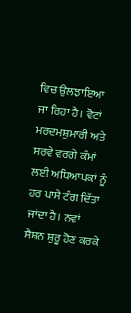ਵਿਚ ਉਲਝਾਇਆ ਜਾ ਰਿਹਾ ਹੈ। ਵੋਟਾਂ ਮਰਦਮਸ਼ੁਮਾਰੀ ਅਤੇ ਸਰਵੇ ਵਰਗੇ ਕੰਮਾਂ ਲਈ ਅਧਿਆਪਕਾਂ ਨੂੰ ਹਰ ਪਾਸੇ ਟੰਗ ਦਿੱਤਾ ਜਾਂਦਾ ਹੈ। ਨਵਾਂ ਸੈਸ਼ਨ ਸ਼ੁਰੂ ਹੋਣ ਕਰਕੇ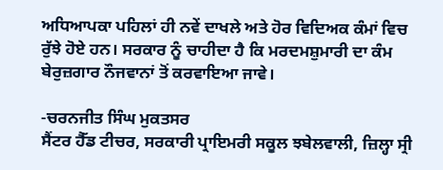ਅਧਿਆਪਕਾ ਪਹਿਲਾਂ ਹੀ ਨਵੇਂ ਦਾਖਲੇ ਅਤੇ ਹੋਰ ਵਿਦਿਅਕ ਕੰਮਾਂ ਵਿਚ ਰੁੱਝੇ ਹੋਏ ਹਨ। ਸਰਕਾਰ ਨੂੰ ਚਾਹੀਦਾ ਹੈ ਕਿ ਮਰਦਮਸ਼ੁਮਾਰੀ ਦਾ ਕੰਮ ਬੇਰੁਜ਼ਗਾਰ ਨੌਜਵਾਨਾਂ ਤੋਂ ਕਰਵਾਇਆ ਜਾਵੇ।

-ਚਰਨਜੀਤ ਸਿੰਘ ਮੁਕਤਸਰ
ਸੈਂਟਰ ਹੈੱਡ ਟੀਚਰ, ਸਰਕਾਰੀ ਪ੍ਰਾਇਮਰੀ ਸਕੂਲ ਝਬੇਲਵਾਲੀ, ਜ਼ਿਲ੍ਹਾ ਸ੍ਰੀ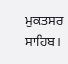ਮੁਕਤਸਰ ਸਾਹਿਬ।